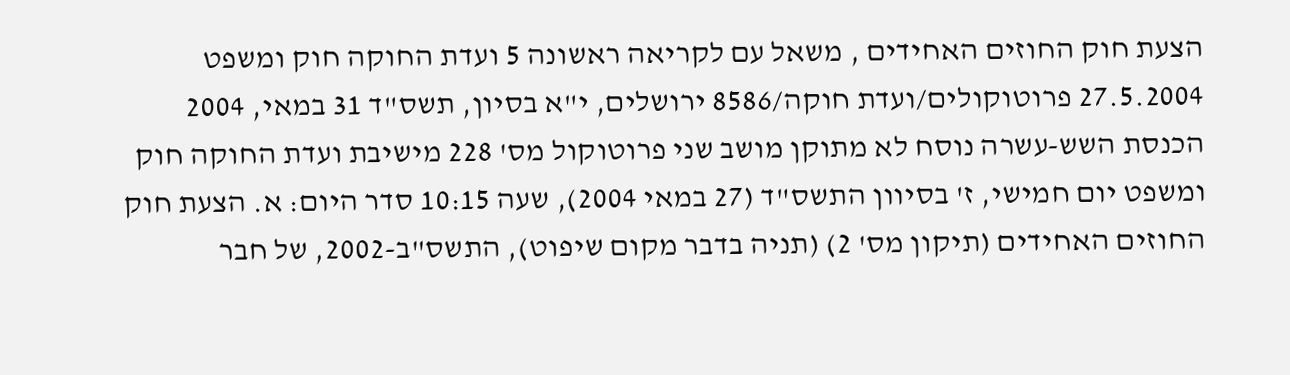הצעת חוק החוזים האחידים , משאל עם לקריאה ראשונה 5 ועדת החוקה חוק ומשפט 27.5.2004 פרוטוקולים/ועדת חוקה/8586 ירושלים, י"א בסיון, תשס"ד 31 במאי, 2004 הכנסת השש-עשרה נוסח לא מתוקן מושב שני פרוטוקול מס' 228 מישיבת ועדת החוקה חוק ומשפט יום חמישי, ז' בסיוון התשס"ד (27 במאי 2004), שעה 10:15 סדר היום: א. הצעת חוק החוזים האחידים (תיקון מס' 2) (תניה בדבר מקום שיפוט), התשס"ב-2002, של חבר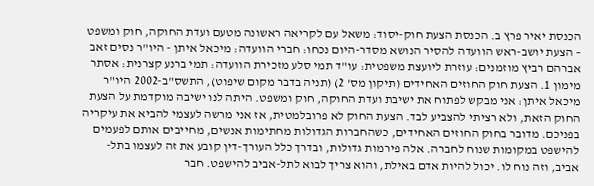הכנסת יאיר פרץ ב. הכנסת הצעת חוק-יסוד: משאל עם לקריאה ראשונה מטעם ועדת החוקה, חוק ומשפט – הצעת יושב-ראש הוועדה להסיר הנושא מסדר-היום נכחו: חברי הוועדה: מיכאל איתן - היו"ר נסים זאב אברהם רביץ מוזמנים: עוזרת ליועצת משפטית: עו"ד תמי סלע מזכירת הוועדה: תמי ברנע קצרנית: אסתר מימון 1. הצעת חוק החוזים האחידים (תיקון מס' 2) (תניה בדבר מקום שיפוט), התשס"ב-2002 היו"ר מיכאל איתן: אני מבקש לפתוח את ישיבת ועדת החוקה, חוק ומשפט. היתה לנו ישיבה מוקדמת על הצעת החוק הזאת, ולא רציתי להצביע לבד. הצעת החוק לא פרובלמטית, אז אני מרשה לעצמי להביא את עיקריה בפניכם. מדובר בחוק החוזים האחידים, כשהחברות הגדולות מחתימות אנשים, מחייבים אותם לפעמים להישפט במקומות שנוח לחברה. אלה פירמות גדולות, ובדרך כלל העורך-דין קובע את זה לעצמו בתל-אביב, וזה נוח לו. יכול להיות אדם באילת, והוא צריך לבוא לתל-אביב להישפט. חבר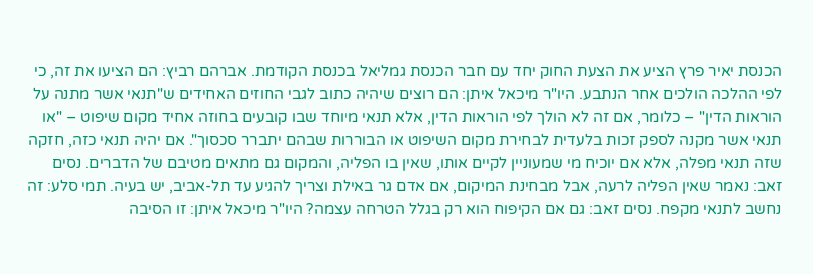הכנסת יאיר פרץ הציע את הצעת החוק יחד עם חבר הכנסת גמליאל בכנסת הקודמת. אברהם רביץ: הם הציעו את זה, כי לפי ההלכה הולכים אחר הנתבע. היו"ר מיכאל איתן: הם רוצים שיהיה כתוב לגבי החוזים האחידים ש"תנאי אשר מתנה על הוראות הדין" – כלומר, אם זה לא הולך לפי הוראות הדין, אלא תנאי מיוחד שבו קובעים בחוזה אחיד מקום שיפוט – "או תנאי אשר מקנה לספק זכות בלעדית לבחירת מקום השיפוט או הבוררות שבהם יתברר סכסוך". אם יהיה תנאי כזה, חזקה שזה תנאי מפלה, אלא אם יוכיח מי שמעוניין לקיים אותו, שאין בו הפליה, והמקום גם מתאים מטיבם של הדברים. נסים זאב: נאמר שאין הפליה לרעה, אבל מבחינת המיקום, אם אדם גר באילת וצריך להגיע עד תל-אביב, יש בעיה. תמי סלע: זה נחשב לתנאי מקפח. נסים זאב: גם אם הקיפוח הוא רק בגלל הטרחה עצמה? היו"ר מיכאל איתן: זו הסיבה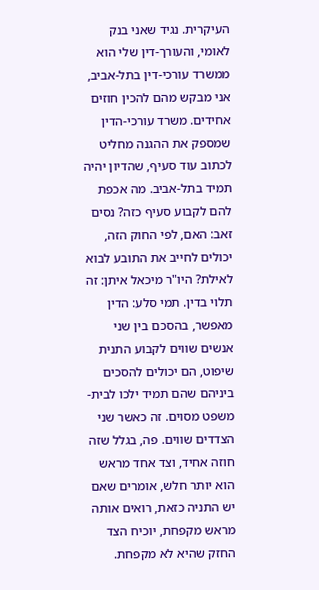העיקרית. נגיד שאני בנק לאומי, והעורך-דין שלי הוא ממשרד עורכי-דין בתל-אביב, אני מבקש מהם להכין חוזים אחידים. משרד עורכי-הדין שמספק את ההגנה מחליט לכתוב עוד סעיף, שהדיון יהיה תמיד בתל-אביב. מה אכפת להם לקבוע סעיף כזה? נסים זאב: האם, לפי החוק הזה, יכולים לחייב את התובע לבוא לאילת? היו"ר מיכאל איתן: זה תלוי בדין. תמי סלע: הדין מאפשר, בהסכם בין שני אנשים שווים לקבוע התנית שיפוט, הם יכולים להסכים ביניהם שהם תמיד ילכו לבית-משפט מסוים. זה כאשר שני הצדדים שווים. פה, בגלל שזה חוזה אחיד, וצד אחד מראש הוא יותר חלש, אומרים שאם יש התניה כזאת, רואים אותה מראש מקפחת, יוכיח הצד החזק שהיא לא מקפחת.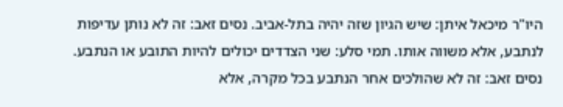היו"ר מיכאל איתן: שיש הגיון שזה יהיה בתל-אביב. נסים זאב: זה לא נותן עדיפות לנתבע, אלא משווה אותו. תמי סלע: שני הצדדים יכולים להיות התובע או הנתבע. נסים זאב: זה לא שהולכים אחר הנתבע בכל מקרה, אלא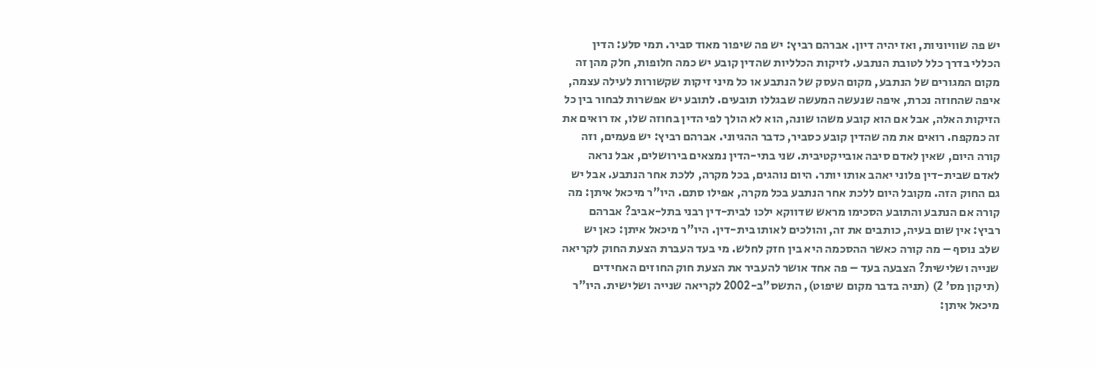יש פה שוויוניות, ואז יהיה דיון. אברהם רביץ: יש פה שיפור מאוד סביר. תמי סלע: הדין הכללי בדרך כלל לטובת הנתבע. לזיקות הכלליות שהדין קובע יש כמה חלופות, חלק מהן זה מקום המגורים של הנתבע, מקום העסק של הנתבע או כל מיני זיקות שקשורות לעילה עצמה, איפה שהחוזה נכרת, איפה שנעשה המעשה שבגללו תובעים. לתובע יש אפשרות לבחור בין כל הזיקות האלה, אבל אם הוא קובע משהו שונה, הוא לא הולך לפי הדין בחוזה שלו, אז רואים את זה כמקפח. רואים את מה שהדין קובע כסביר, כדבר ההגיוני. אברהם רביץ: יש פעמים, וזה קורה היום, שאין לאדם סיבה אובייקטיבית. שני בתי-הדין נמצאים בירושלים, אבל נראה לאדם שבית-דין פלוני יאהב אותו יותר. היום נוהגים, בכל מקרה, ללכת אחר הנתבע. אבל יש גם החוק הזה. מקובל היום ללכת אחר הנתבע בכל מקרה, אפילו סתם. היו"ר מיכאל איתן: מה קורה אם הנתבע והתובע הסכימו מראש שדווקא ילכו לבית-דין רבני בתל-אביב? אברהם רביץ: אין שום בעיה, כותבים את זה, והולכים לאותו בית-דין. היו"ר מיכאל איתן: כאן יש שלב נוסף – מה קורה כאשר ההסכמה היא בין חזק לחלש. מי בעד העברת הצעת החוק לקריאה שנייה ושלישית? הצבעה בעד – פה אחד אושר להעביר את הצעת חוק החוזים האחידים (תיקון מס' 2) (תניה בדבר מקום שיפוט), התשס"ב-2002 לקריאה שנייה ושלישית. היו"ר מיכאל איתן: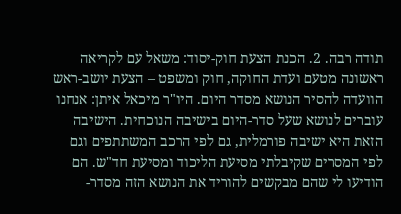תודה רבה. 2. הכנת הצעת חוק-יסוד: משאל עם לקריאה ראשונה מטעם ועדת החוקה, חוק ומשפט – הצעת יושב-ראש הוועדה להסיר הנושא מסדר היום. היו"ר מיכאל איתן: אנחנו עוברים לנושא שעל סדר-היום בישיבה הנוכחית. הישיבה הזאת היא ישיבה פורמלית, גם לפי הרכב המשתתפים וגם לפי המסרים שקיבלתי מסיעת הליכוד ומסיעת חד"ש. הם הודיעו לי שהם מבקשים להוריד את הנושא הזה מסדר-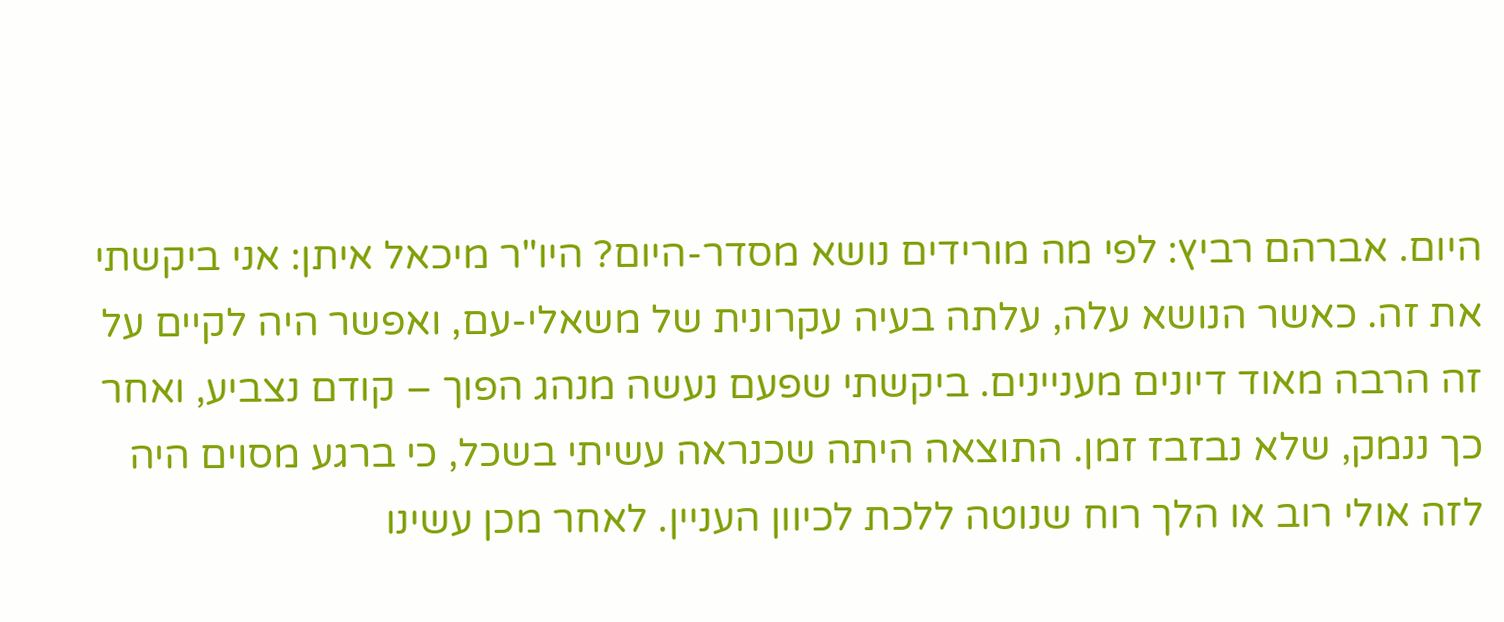היום. אברהם רביץ: לפי מה מורידים נושא מסדר-היום? היו"ר מיכאל איתן: אני ביקשתי את זה. כאשר הנושא עלה, עלתה בעיה עקרונית של משאלי-עם, ואפשר היה לקיים על זה הרבה מאוד דיונים מעניינים. ביקשתי שפעם נעשה מנהג הפוך – קודם נצביע, ואחר כך ננמק, שלא נבזבז זמן. התוצאה היתה שכנראה עשיתי בשכל, כי ברגע מסוים היה לזה אולי רוב או הלך רוח שנוטה ללכת לכיוון העניין. לאחר מכן עשינו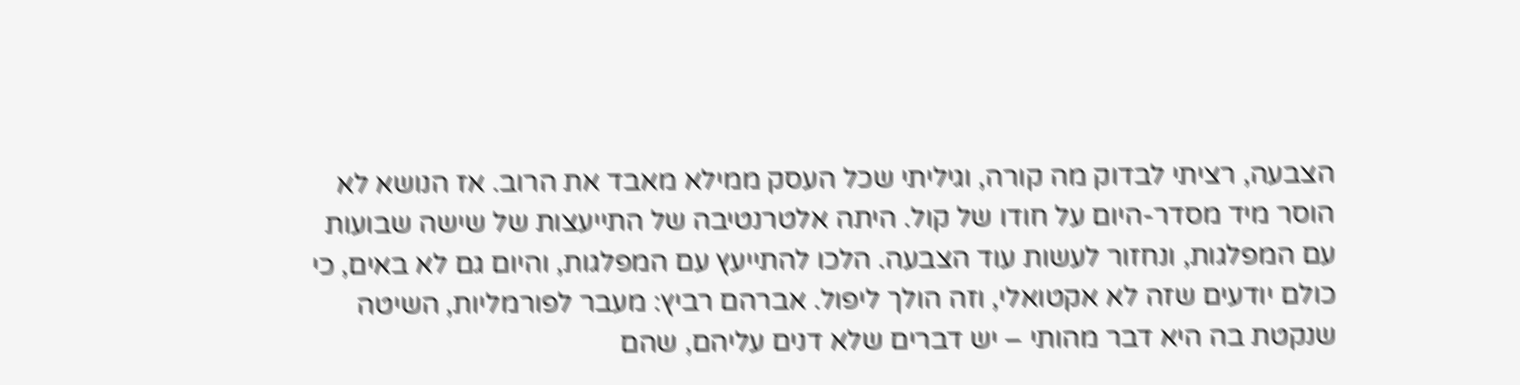הצבעה, רציתי לבדוק מה קורה, וגיליתי שכל העסק ממילא מאבד את הרוב. אז הנושא לא הוסר מיד מסדר-היום על חודו של קול. היתה אלטרנטיבה של התייעצות של שישה שבועות עם המפלגות, ונחזור לעשות עוד הצבעה. הלכו להתייעץ עם המפלגות, והיום גם לא באים, כי כולם יודעים שזה לא אקטואלי, וזה הולך ליפול. אברהם רביץ: מעבר לפורמליות, השיטה שנקטת בה היא דבר מהותי – יש דברים שלא דנים עליהם, שהם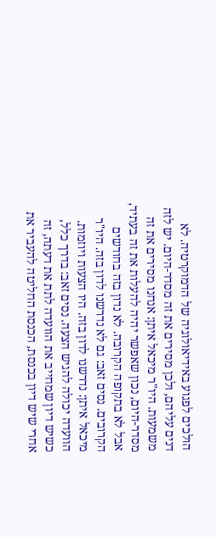הולכים לפגוע באידיאולוגיה של הדמוקרטיה. לא דנים עליהם, ולכן מסירים את זה מסדר-היום. יש לזה משמעות. היו"ר מיכאל איתן: אנחנו מסירים את זה מסדר-היום, נכון שאפשר יהיה להעלות את זה בעתיד, אבל לא בתקופה הקרובה. לא נדון בזה בחודשים הקרובים. נסים זאב: גם לא נדרשנו לדון בזה. היו"ר מיכאל איתן: נדרשנו לדון בזה. היו הצעות ויוזמות. הוועדה יכולה להגיש הצעה. נסים זאב: בדרך כלל, כשיש דיון שמחייב את הוועדה לתת את דעתה, זה אחרי שיש דיון בכנסת, הכנסת החליטה להעביר את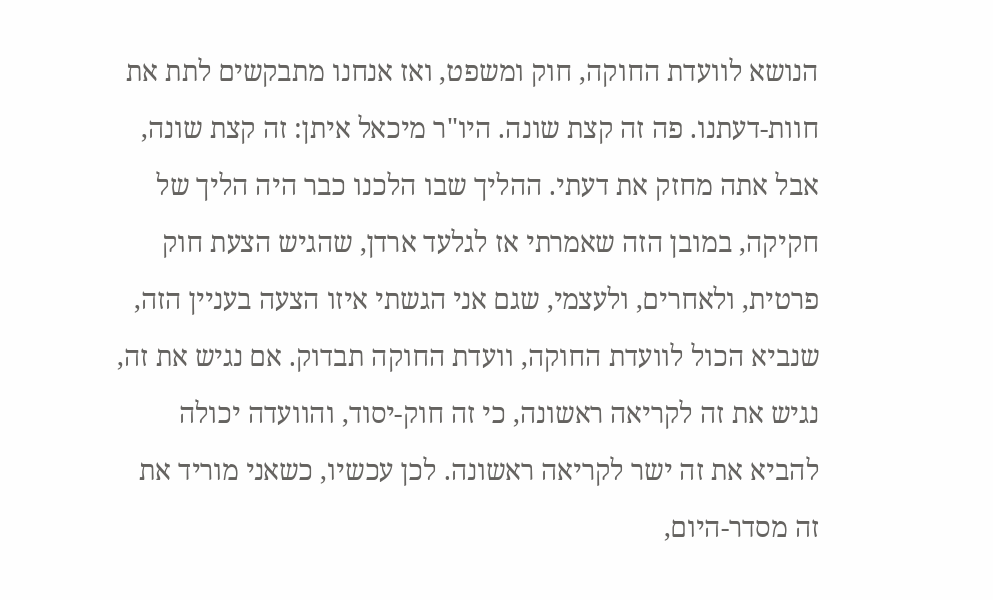הנושא לוועדת החוקה, חוק ומשפט, ואז אנחנו מתבקשים לתת את חוות-דעתנו. פה זה קצת שונה. היו"ר מיכאל איתן: זה קצת שונה, אבל אתה מחזק את דעתי. ההליך שבו הלכנו כבר היה הליך של חקיקה, במובן הזה שאמרתי אז לגלעד ארדן, שהגיש הצעת חוק פרטית, ולאחרים, ולעצמי, שגם אני הגשתי איזו הצעה בעניין הזה, שנביא הכול לוועדת החוקה, וועדת החוקה תבדוק. אם נגיש את זה, נגיש את זה לקריאה ראשונה, כי זה חוק-יסוד, והוועדה יכולה להביא את זה ישר לקריאה ראשונה. לכן עכשיו, כשאני מוריד את זה מסדר-היום,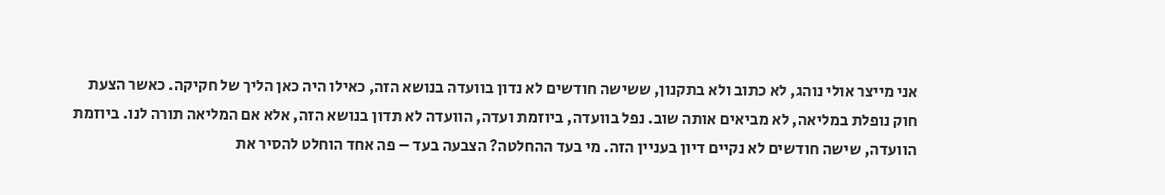אני מייצר אולי נוהג, לא כתוב ולא בתקנון, ששישה חודשים לא נדון בוועדה בנושא הזה, כאילו היה כאן הליך של חקיקה. כאשר הצעת חוק נופלת במליאה, לא מביאים אותה שוב. נפל בוועדה, ביוזמת ועדה, הוועדה לא תדון בנושא הזה, אלא אם המליאה תורה לנו. ביוזמת הוועדה, שישה חודשים לא נקיים דיון בעניין הזה. מי בעד ההחלטה? הצבעה בעד – פה אחד הוחלט להסיר את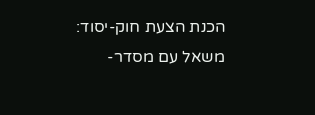הכנת הצעת חוק-יסוד: משאל עם מסדר-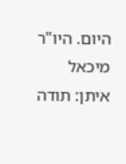היום. היו"ר מיכאל איתן: תודה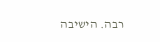רבה. הישיבה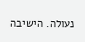נעולה. הישיבה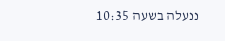ננעלה בשעה 10:35